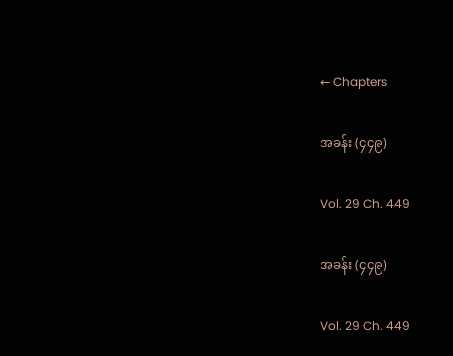← Chapters

အခန်း (၄၄၉)

Vol. 29 Ch. 449

အခန်း (၄၄၉)

Vol. 29 Ch. 449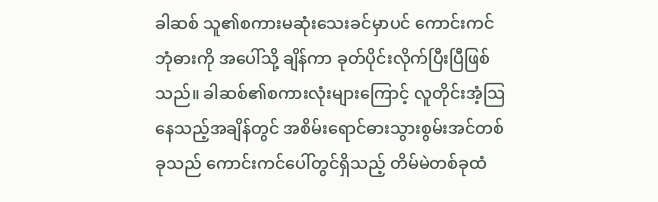ခါဆစ် သူ၏စကားမဆုံးသေးခင်မှာပင် ကောင်းကင်ဘုံဓားကို အပေါ်သို့ ချိန်ကာ ခုတ်ပိုင်းလိုက်ပြီးပြီဖြစ်သည်။ ခါဆစ်၏စကားလုံးများကြောင့် လူတိုင်းအံ့သြနေသည့်အချိန်တွင် အစိမ်းရောင်ဓားသွားစွမ်းအင်တစ်ခုသည် ကောင်းကင်ပေါ်တွင်ရှိသည့် တိမ်မဲတစ်ခုထံ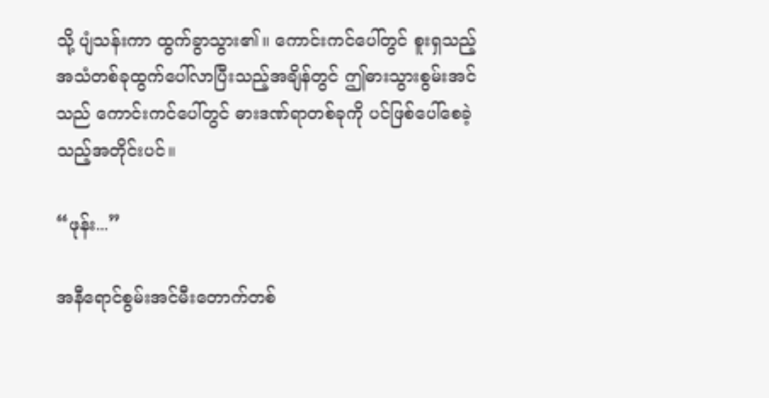သို့ ပျံသန်းကာ ထွက်ခွာသွား၏။ ကောင်းကင်ပေါ်တွင် စူးရှသည့်အသံတစ်ခုထွက်ပေါ်လာပြီးသည့်အချိန်တွင် ဤဓားသွားစွမ်းအင်သည် ကောင်းကင်ပေါ်တွင် ဓားဒဏ်ရာတစ်ခုကို ပင်ဖြစ်ပေါ်စေခဲ့သည့်အတိုင်းပင်။

“ဖုန်း...”

အနီရောင်စွမ်းအင်မီးတောက်တစ်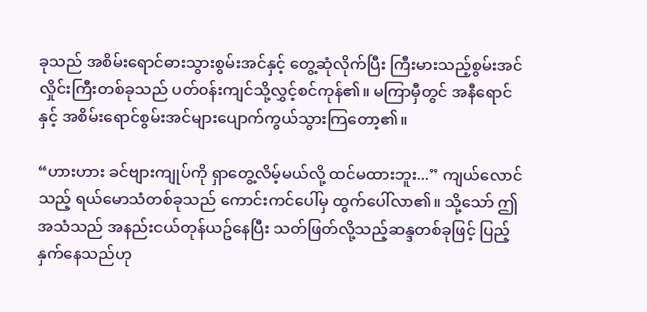ခုသည် အစိမ်းရောင်ဓားသွားစွမ်းအင်နှင့် တွေ့ဆုံလိုက်ပြီး ကြီးမားသည့်စွမ်းအင်လှိုင်းကြီးတစ်ခုသည် ပတ်၀န်းကျင်သို့လွှင့်စင်ကုန်၏။ မကြာမှီတွင် အနီရောင်နှင့် အစိမ်းရောင်စွမ်းအင်များပျောက်ကွယ်သွားကြတော့၏။

“ဟားဟား ခင်ဗျားကျုပ်ကို ရှာတွေ့လိမ့်မယ်လို့ ထင်မထားဘူး...” ကျယ်လောင်သည့် ရယ်မောသံတစ်ခုသည် ကောင်းကင်ပေါ်မှ ထွက်ပေါ်လာ၏။ သို့သော် ဤအသံသည် အနည်းငယ်တုန်ယဥ်နေပြီး သတ်ဖြတ်လို့သည့်ဆန္ဒတစ်ခုဖြင့် ပြည့်နှက်နေသည်ဟု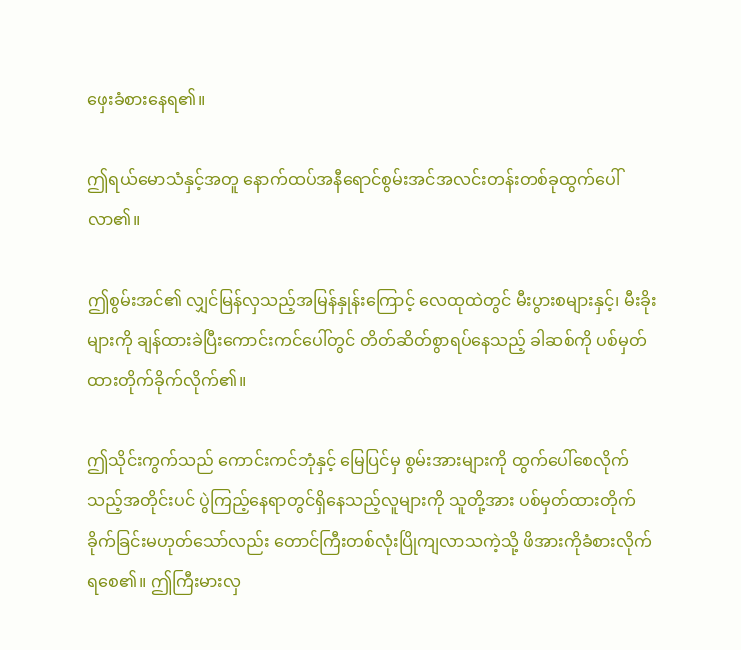ဖှေးခံစားနေရ၏။

ဤရယ်မောသံနှင့်အတူ နောက်ထပ်အနီရောင်စွမ်းအင်အလင်းတန်းတစ်ခုထွက်ပေါ်လာ၏။

ဤစွမ်းအင်၏ လျှင်မြန်လှသည့်အမြန်နှုန်းကြောင့် လေထုထဲတွင် မီးပွားစများနှင့်၊ မီးခိုးများကို ချန်ထားခဲပြီးကောင်းကင်ပေါ်တွင် တိတ်ဆိတ်စွာရပ်နေသည့် ခါဆစ်ကို ပစ်မှတ်ထားတိုက်ခိုက်လိုက်၏။

ဤသိုင်းကွက်သည် ကောင်းကင်ဘုံနှင့် မြေပြင်မှ စွမ်းအားများကို ထွက်ပေါ်စေလိုက်သည့်အတိုင်းပင် ပွဲကြည့်နေရာတွင်ရှိနေသည့်လူများကို သူတို့အား ပစ်မှတ်ထားတိုက်ခိုက်ခြင်းမဟုတ်သော်လည်း တောင်ကြီးတစ်လုံးပြိုကျလာသကဲ့သို့ ဖိအားကိုခံစားလိုက်ရစေ၏။ ဤကြီးမားလှ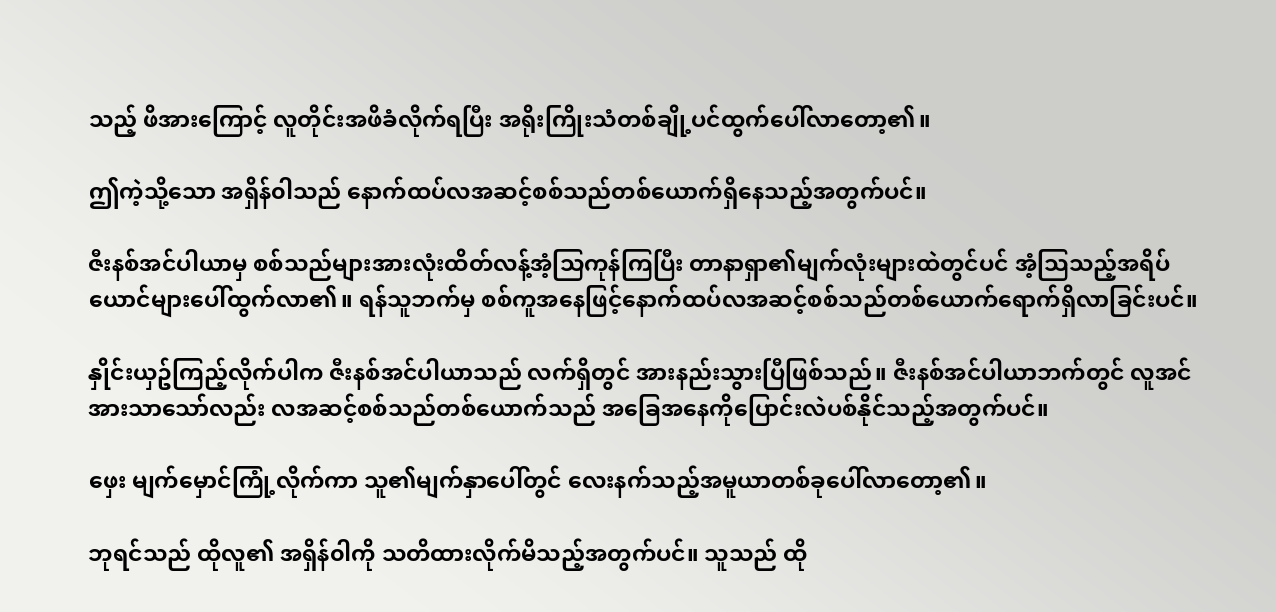သည့် ဖိအားကြောင့် လူတိုင်းအဖိခံလိုက်ရပြီး အရိုးကြိုးသံတစ်ချို့ပင်ထွက်ပေါ်လာတော့၏။

ဤကဲ့သို့သော အရှိန်၀ါသည် နောက်ထပ်လအဆင့်စစ်သည်တစ်ယောက်ရှိနေသည့်အတွက်ပင်။

ဇီးနစ်အင်ပါယာမှ စစ်သည်များအားလုံးထိတ်လန့်အံ့သြကုန်ကြပြီး တာနာရှာ၏မျက်လုံးများထဲတွင်ပင် အံ့သြသည့်အရိပ်ယောင်များပေါ်ထွက်လာ၏။ ရန်သူဘက်မှ စစ်ကူအနေဖြင့်နောက်ထပ်လအဆင့်စစ်သည်တစ်ယောက်ရောက်ရှိလာခြင်းပင်။

နှိုင်းယှဥ်ကြည့်လိုက်ပါက ဇီးနစ်အင်ပါယာသည် လက်ရှိတွင် အားနည်းသွားပြီဖြစ်သည်။ ဇီးနစ်အင်ပါယာဘက်တွင် လူအင်အားသာသော်လည်း လအဆင့်စစ်သည်တစ်ယောက်သည် အခြေအနေကိုပြောင်းလဲပစ်နိုင်သည့်အတွက်ပင်။

ဖှေး မျက်မှောင်ကြုံ့လိုက်ကာ သူ၏မျက်နှာပေါ်တွင် လေးနက်သည့်အမူယာတစ်ခုပေါ်လာတော့၏။

ဘုရင်သည် ထိုလူ၏ အရှိန်၀ါကို သတိထားလိုက်မိသည့်အတွက်ပင်။ သူသည် ထို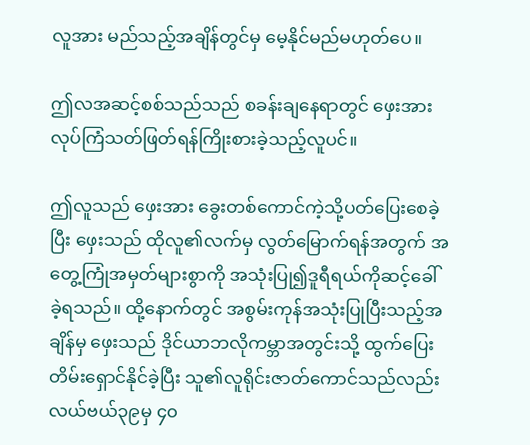လူအား မည်သည့်အချိန်တွင်မှ မေ့နိုင်မည်မဟုတ်ပေ။

ဤလအဆင့်စစ်သည်သည် စခန်းချနေရာတွင် ဖှေးအားလုပ်ကြံသတ်ဖြတ်ရန်ကြိုးစားခဲ့သည့်လူပင်။

ဤလူသည် ဖှေးအား ခွေးတစ်ကောင်ကဲ့သို့ပတ်ပြေးစေခဲ့ပြီး ဖှေးသည် ထိုလူ၏လက်မှ လွတ်မြောက်ရန်အတွက် အတွေ့ကြုံအမှတ်များစွာကို အသုံးပြု၍ဒူရီရယ်ကိုဆင့်ခေါ်ခဲ့ရသည်။ ထို့နောက်တွင် အစွမ်းကုန်အသုံးပြုပြီးသည့်အချိန်မှ ဖှေးသည် ဒိုင်ယာဘလိုကမ္ဘာအတွင်းသို့ ထွက်ပြေးတိမ်းရှောင်နိုင်ခဲ့ပြီး သူ၏လူရိုင်းဇာတ်ကောင်သည်လည်း လယ်ဗယ်၃၉မှ ၄၀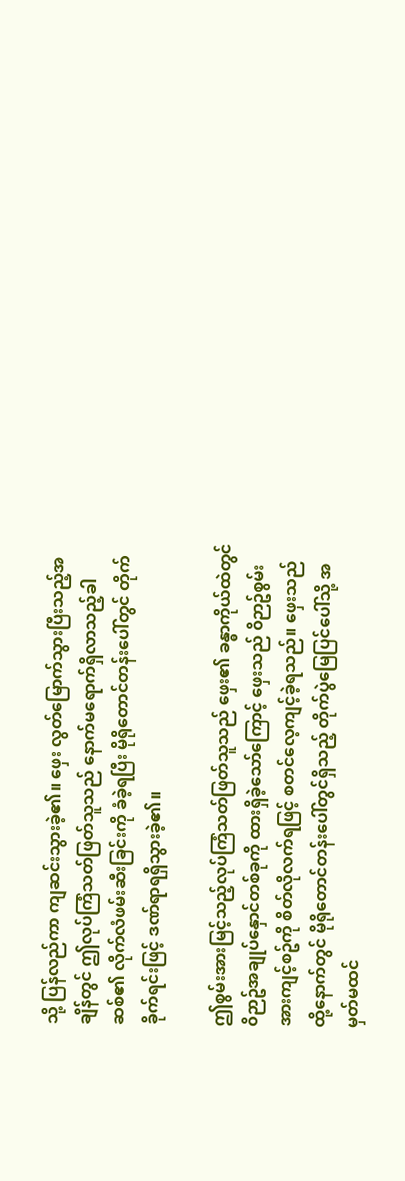သို့ ပြန်လည်ကာ ကျဆင်းသွားခဲ့၏။ ဖှေး လွတ်မြောက်သွားပြီးသည့်အချိန်တွင် ဤလုပ်ကြံသတ်ဖြတ်သူသည် နောက်မရောက်ရှိလာသည့်ခါဆစ်၏ လိုက်လံဖမ်းဆီးခြင်းကို ခံခဲ့ရပြီး မိုရိုတောင်တန်းပေါ်တွင် တိုက်ခိုက်ရင်းဖြင့် ဒဏ်ရာရရှိသွားခဲ့၏။

ဤစွမ်းအားမြင့်သည့်လုပ်ကြံသတ်ဖြတ်သူသည် ဖှေး၏ ခန္ဓာကိုယ်ထဲတွင် ၀ိဉာဥ်အချုပ်နှောင်တစ်ခုကို ထားရှိခဲ့သော်ကြောင့် ဖှေးသည် ၀ိဉာဥ်စွမ်းအားကျင့်စဥ်ကို စိတ်လိုလက်ရဖြင့် စတင်လေ့ကျင့်ခဲ့ရသည်။ ဖှေးသည် ထို့နောက်တွင် မိုရိုတောင်တန်းပေါ်တွင်ရှိသည့် တိုက်ပွဲမြေပြင်ပေါ်သို့ အမှတ်မထင်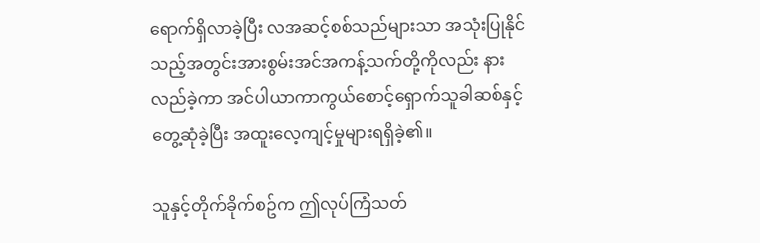ရောက်ရှိလာခဲ့ပြီး လအဆင့်စစ်သည်များသာ အသုံးပြုနိုင်သည့်အတွင်းအားစွမ်းအင်အကန့်သက်တို့ကိုလည်း နားလည်ခဲ့ကာ အင်ပါယာကာကွယ်စောင့်ရှောက်သူခါဆစ်နှင့် တွေ့ဆုံခဲ့ပြီး အထူးလေ့ကျင့်မှုများရရှိခဲ့၏။

သူနှင့်တိုက်ခိုက်စဥ်က ဤလုပ်ကြံသတ်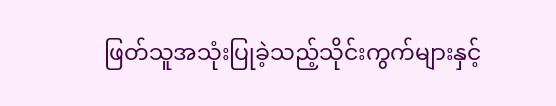ဖြတ်သူအသုံးပြုခဲ့သည့်သိုင်းကွက်များနှင့်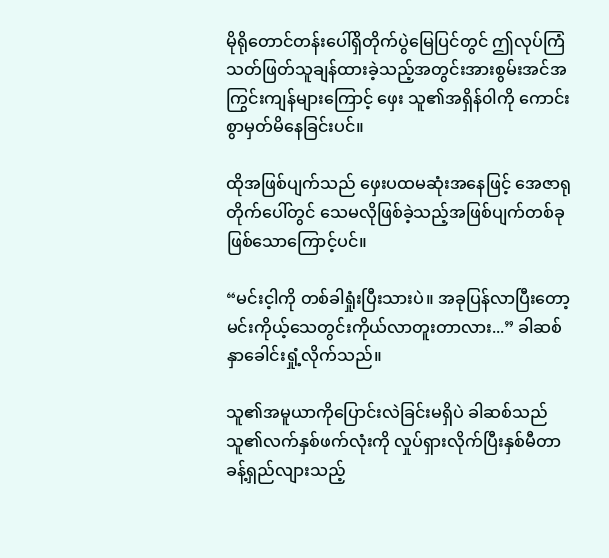မိုရိုတောင်တန်းပေါ်ရှိတိုက်ပွဲမြေပြင်တွင် ဤလုပ်ကြံသတ်ဖြတ်သူချန်ထားခဲ့သည့်အတွင်းအားစွမ်းအင်အကြွင်းကျန်များကြောင့် ဖှေး သူ၏အရှိန်၀ါကို ကောင်းစွာမှတ်မိနေခြင်းပင်။

ထိုအဖြစ်ပျက်သည် ဖှေးပထမဆုံးအနေဖြင့် အေဇာရုတိုက်ပေါ်တွင် သေမလိုဖြစ်ခဲ့သည့်အဖြစ်ပျက်တစ်ခုဖြစ်သောကြောင့်ပင်။

“မင်းင့ါကို တစ်ခါရှုံးပြီးသားပဲ။ အခုပြန်လာပြီးတော့ မင်းကိုယ့်သေတွင်းကိုယ်လာတူးတာလား...” ခါဆစ်နှာခေါင်းရှုံ့လိုက်သည်။

သူ၏အမူယာကိုပြောင်းလဲခြင်းမရှိပဲ ခါဆစ်သည် သူ၏လက်နှစ်ဖက်လုံးကို လှုပ်ရှားလိုက်ပြီးနှစ်မီတာခန့်ရှည်လျားသည့်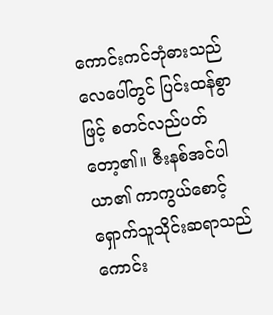ကောင်းကင်ဘုံဓားသည် လေပေါ်တွင် ပြင်းထန်စွာဖြင့် စတင်လည်ပတ်တော့၏။ ဇီးနစ်အင်ပါယာ၏ ကာကွယ်စောင့်ရှောက်သူသိုင်းဆရာသည် ကောင်း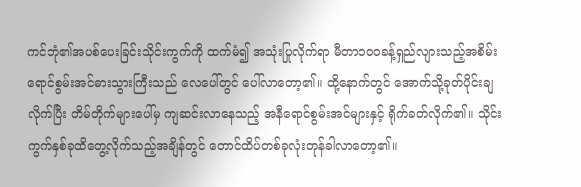ကင်ဘုံ၏အပစ်ပေးခြင်းသိုင်းကွက်ကို ထက်မံ၍ အသုံးပြုလိုက်ရာ မီတာ၁၀၀ခန့်ရှည်လျားသည့်အစိမ်းရောင်စွမ်းအင်ဓားသွားကြီးသည် လေပေါ်တွင် ပေါ်လာတော့၏။ ထို့နောက်တွင် အောက်သို့ခုတ်ပိုင်းချလိုက်ပြီး တိမ်တိုက်များပေါ်မှ ကျဆင်းလာနေသည့် အနီရောင်စွမ်းအင်များနှင့် ရိုက်ခတ်လိုက်၏။ သိုင်းကွက်နှစ်ခုထိတွေ့လိုက်သည့်အချိန်တွင် တောင်ထိပ်တစ်ခုလုံးတုန်ခါလာတော့၏။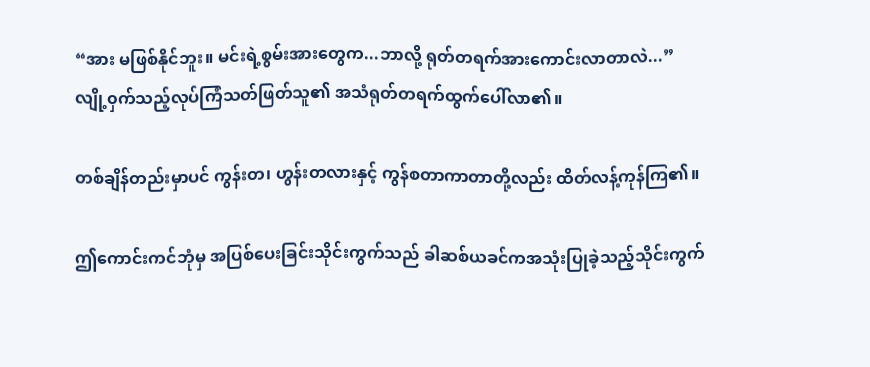“အား မဖြစ်နိုင်ဘူး။ မင်းရဲ့စွမ်းအားတွေက...ဘာလို့ ရုတ်တရက်အားကောင်းလာတာလဲ...” လျို့၀ှက်သည့်လုပ်ကြံသတ်ဖြတ်သူ၏ အသံရုတ်တရက်ထွက်ပေါ်လာ၏။

တစ်ချိန်တည်းမှာပင် ကွန်းတ၊ ဟွန်းတလားနှင့် ကွန်စတာကာတာတို့လည်း ထိတ်လန့်ကုန်ကြ၏။

ဤကောင်းကင်ဘုံမှ အပြစ်ပေးခြင်းသိုင်းကွက်သည် ခါဆစ်ယခင်ကအသုံးပြုခဲ့သည့်သိုင်းကွက်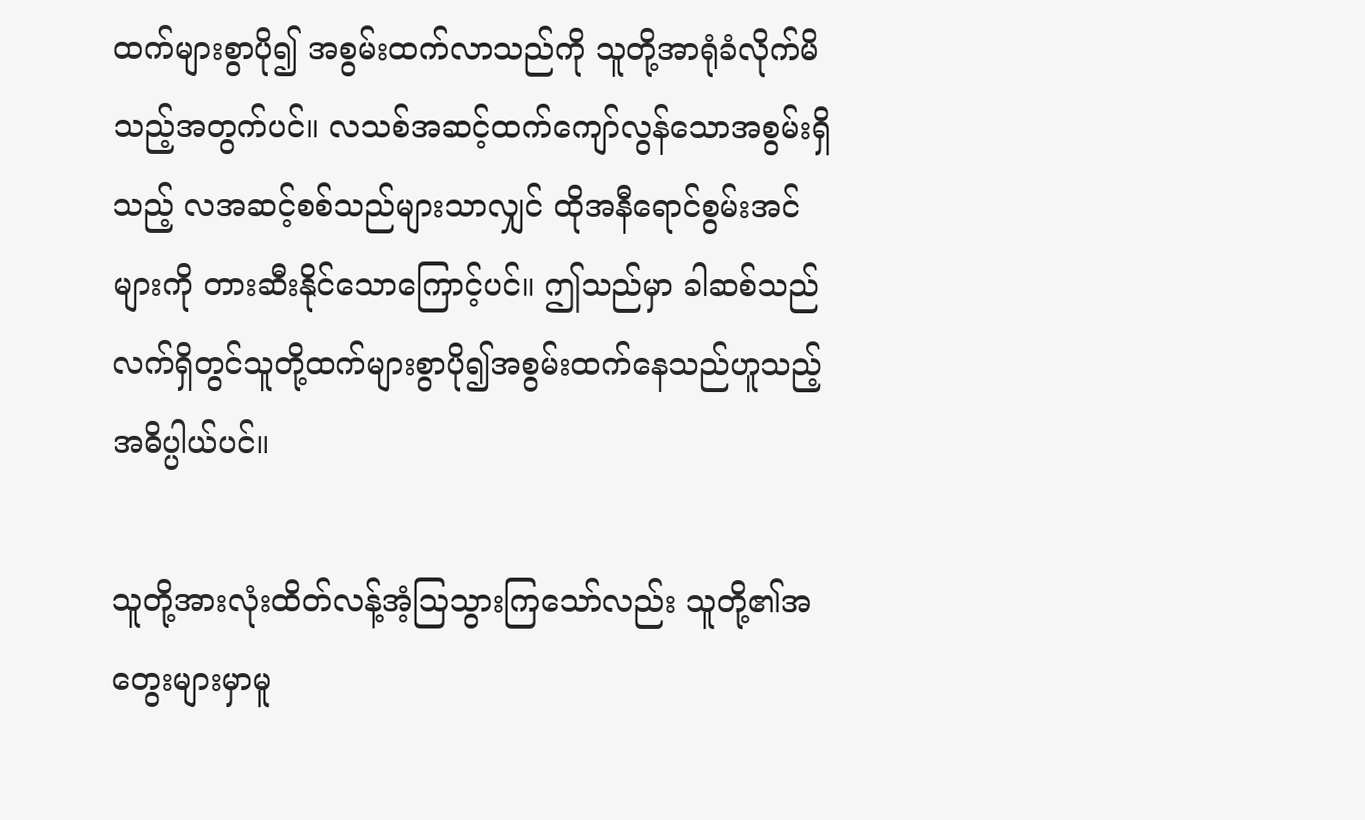ထက်များစွာပို၍ အစွမ်းထက်လာသည်ကို သူတို့အာရုံခံလိုက်မိသည့်အတွက်ပင်။ လသစ်အဆင့်ထက်ကျော်လွန်သောအစွမ်းရှိသည့် လအဆင့်စစ်သည်များသာလျှင် ထိုအနီရောင်စွမ်းအင်များကို တားဆီးနိုင်သောကြောင့်ပင်။ ဤသည်မှာ ခါဆစ်သည် လက်ရှိတွင်သူတို့ထက်များစွာပို၍အစွမ်းထက်နေသည်ဟူသည့်အဓိပ္ပါယ်ပင်။

သူတို့အားလုံးထိတ်လန့်အံ့သြသွားကြသော်လည်း သူတို့၏အတွေးများမှာမူ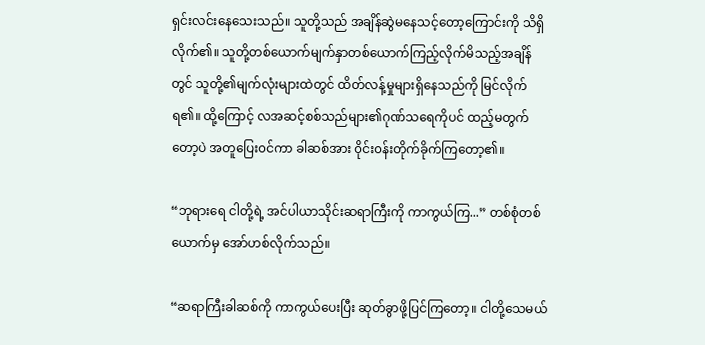ရှင်းလင်းနေသေးသည်။ သူတို့သည် အချိန်ဆွဲမနေသင့်တော့ကြောင်းကို သိရှိလိုက်၏။ သူတို့တစ်ယောက်မျက်နှာတစ်ယောက်ကြည့်လိုက်မိသည့်အချိန်တွင် သူတို့၏မျက်လုံးများထဲတွင် ထိတ်လန့်မှုများရှိနေသည်ကို မြင်လိုက်ရ၏။ ထို့ကြောင့် လအဆင့်စစ်သည်များ၏ဂုဏ်သရေကိုပင် ထည့်မတွက်တော့ပဲ အတူပြေး၀င်ကာ ခါဆစ်အား ၀ိုင်း၀န်းတိုက်ခိုက်ကြတော့၏။

“ဘုရားရေ ငါတို့ရဲ့ အင်ပါယာသိုင်းဆရာကြီးကို ကာကွယ်ကြ...” တစ်စုံတစ်ယောက်မှ အော်ဟစ်လိုက်သည်။

“ဆရာကြီးခါဆစ်ကို ကာကွယ်ပေးပြီး ဆုတ်ခွာဖို့ပြင်ကြတော့။ ငါတို့သေမယ်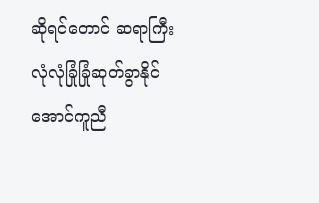ဆိုရင်တောင် ဆရာကြီးလုံလုံခြုံခြုံဆုတ်ခွာနိုင်အောင်ကူညီ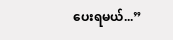ပေးရမယ်...”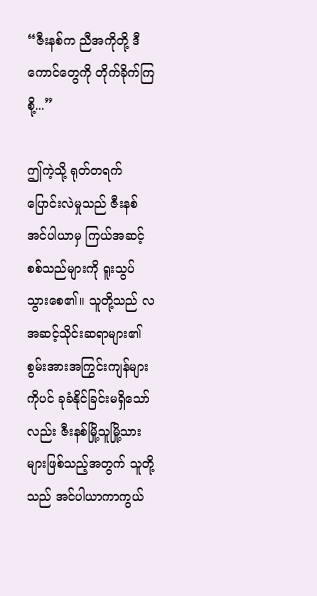“ဇီးနစ်က ညီအကိုတို့ ဒီကောင်တွေကို တိုက်ခိုက်ကြစို့...”

ဤကဲ့သို့ ရုတ်တရက်ပြောင်းလဲမှုသည် ဇီးနစ်အင်ပါယာမှ ကြယ်အဆင့်စစ်သည်များကို ရူးသွပ်သွားစေ၏။ သူတို့သည် လအဆင့်သိုင်းဆရာများ၏ စွမ်းအားအကြွင်းကျန်များကိုပင် ခုခံနိုင်ခြင်းမရှိသော်လည်း ဇီးနစ်မြို့သူမြို့သားများဖြစ်သည့်အတွက် သူတို့သည် အင်ပါယာကာကွယ်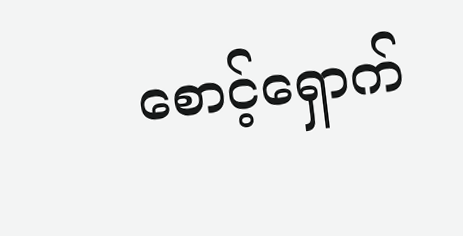စောင့်ရှောက်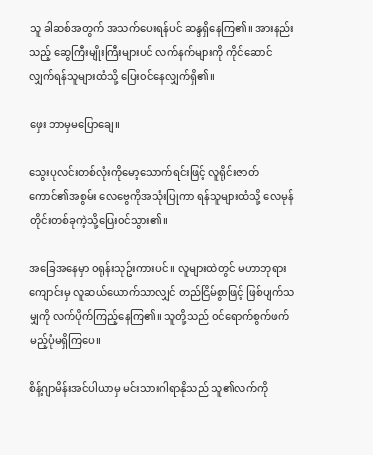သူ ခါဆစ်အတွက် အသက်ပေးရန်ပင် ဆန္ဒရှိနေကြ၏။ အားနည်းသည့် ဆွေကြီးမျိုးကြီးများပင် လက်နက်များကို ကိုင်ဆောင်လျှက်ရန်သူများထံသို့ ပြေး၀င်နေလျှက်ရှိ၏။

ဖှေး ဘာမှမပြောချေ။

သွေးပုလင်းတစ်လုံးကိုမော့သောက်ရင်းဖြင့် လူရိုင်းဇာတ်ကောင်၏အစွမ်း လေဗွေကိုအသုံးပြုကာ ရန်သူများထံသို့ လေမုန်တိုင်းတစ်ခုကဲ့သို့ပြေး၀င်သွား၏။

အခြေအနေမှာ ၀ရုန်းသုဥ်းကားပင်။ လူများထဲတွင် မဟာဘုရားကျောင်းမှ လူဆယ်ယောက်သာလျှင် တည်ငြိမ်စွာဖြင့် ဖြစ်ပျက်သမျှကို လက်ပိုက်ကြည့်နေကြ၏။ သူတို့သည် ၀င်ရောက်စွက်ဖက်မည့်ပုံမရှိကြပေ။

စိန့်ဂျာမိန်းအင်ပါယာမှ မင်းသားဂါရာနိုသည် သူ၏လက်ကို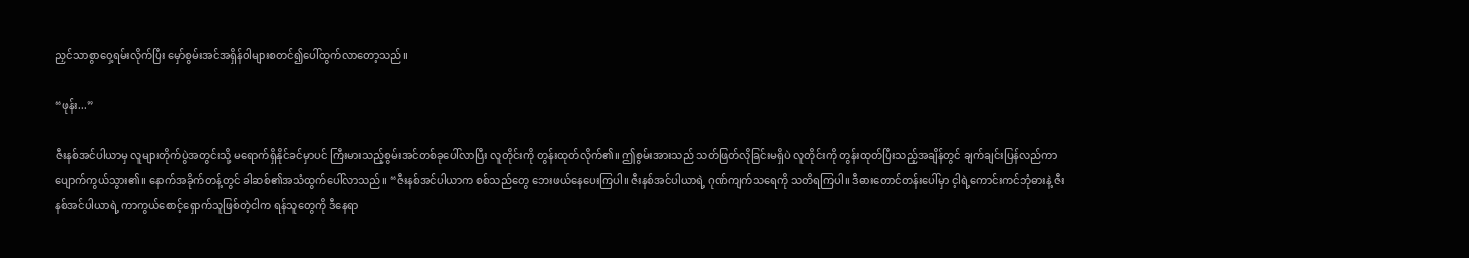ညှင်သာစွာ၀ှေ့ရမ်းလိုက်ပြီး မှော်စွမ်းအင်အရှိန်၀ါများစတင်၍ပေါ်ထွက်လာတော့သည်။

“ဖုန်း...”

ဇီးနစ်အင်ပါယာမှ လူများတိုက်ပွဲအတွင်းသို့ မရောက်ရှိနိုင်ခင်မှာပင် ကြီးမားသည့်စွမ်းအင်တစ်ခုပေါ်လာပြီး လူတိုင်းကို တွန်းထုတ်လိုက်၏။ ဤစွမ်းအားသည် သတ်ဖြတ်လိုခြင်းမရှိပဲ လူတိုင်းကို တွန်းထုတ်ပြီးသည့်အချိန်တွင် ချက်ချင်းပြန်လည်ကာ ပျောက်ကွယ်သွား၏။ နောက်အခိုက်တန့်တွင် ခါဆစ်၏အသံထွက်ပေါ်လာသည်။ “ဇီးနစ်အင်ပါယာက စစ်သည်တွေ ဘေးဖယ်နေပေးကြပါ။ ဇီးနစ်အင်ပါယာရဲ့ ဂုဏ်ကျက်သရေကို သတိရကြပါ။ ဒီဓားတောင်တန်းပေါ်မှာ င့ါရဲ့ကောင်းကင်ဘုံဓားနဲ့ ဇီးနစ်အင်ပါယာရဲ့ ကာကွယ်စောင့်ရှောက်သူဖြစ်တဲ့ငါက ရန်သူတွေကို ဒီနေရာ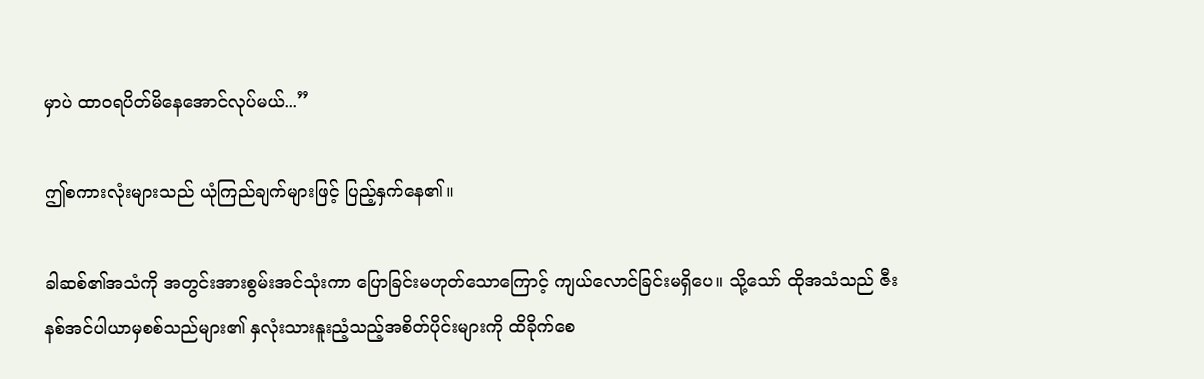မှာပဲ ထာ၀ရပိတ်မိနေအောင်လုပ်မယ်...”

ဤစကားလုံးများသည် ယုံကြည်ချက်များဖြင့် ပြည့်နှက်နေ၏။

ခါဆစ်၏အသံကို အတွင်းအားစွမ်းအင်သုံးကာ ပြောခြင်းမဟုတ်သောကြောင့် ကျယ်လောင်ခြင်းမရှိပေ။ သို့သော် ထိုအသံသည် ဇီးနစ်အင်ပါယာမှစစ်သည်များ၏ နှလုံးသားနူးညံ့သည့်အစိတ်ပိုင်းများကို ထိခိုက်စေ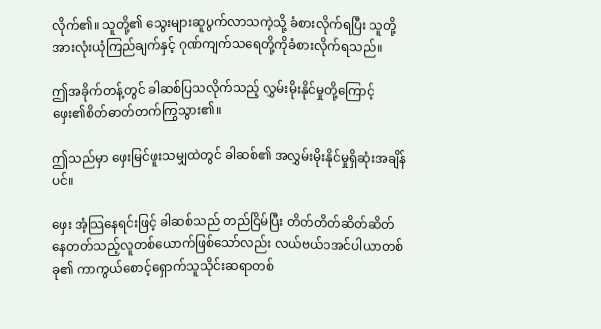လိုက်၏။ သူတို့၏ သွေးများဆူပွက်လာသကဲ့သို့ ခံစားလိုက်ရပြီး သူတို့အားလုံးယုံကြည်ချက်နှင့် ဂုဏ်ကျက်သရေတို့ကိုခံစားလိုက်ရသည်။

ဤအခိုက်တန့်တွင် ခါဆစ်ပြသလိုက်သည့် လွှမ်းမိုးနိုင်မှုတို့ကြောင့် ဖှေး၏စိတ်ဓာတ်တက်ကြွသွား၏။

ဤသည်မှာ ဖှေးမြင်ဖူးသမျှထဲတွင် ခါဆစ်၏ အလွှမ်းမိုးနိုင်မှုရှိဆုံးအချိန်ပင်။

ဖှေး အံ့သြနေရင်းဖြင့် ခါဆစ်သည် တည်ငြိမ်ပြီး တိတ်တိတ်ဆိတ်ဆိတ်နေတတ်သည့်လူတစ်ယောက်ဖြစ်သော်လည်း လယ်ဗယ်၁အင်ပါယာတစ်ခု၏ ကာကွယ်စောင့်ရှောက်သူသိုင်းဆရာတစ်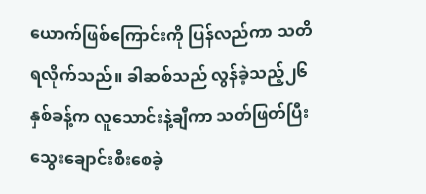ယောက်ဖြစ်ကြောင်းကို ပြန်လည်ကာ သတိရလိုက်သည်။ ခါဆစ်သည် လွန်ခဲ့သည့်၂၆နှစ်ခန့်က လူသောင်းနဲ့ချီကာ သတ်ဖြတ်ပြီး သွေးချောင်းစီးစေခဲ့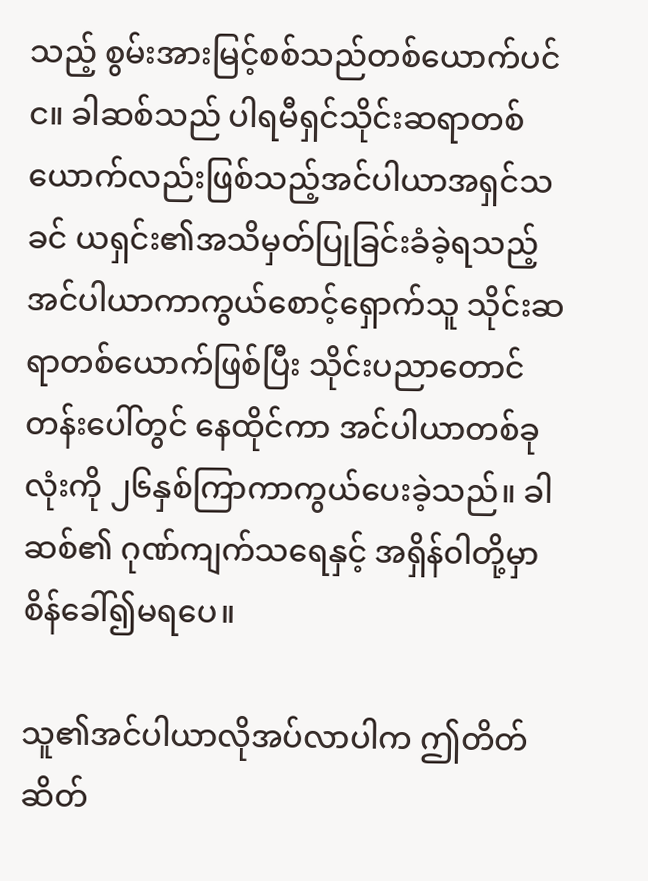သည့် စွမ်းအားမြင့်စစ်သည်တစ်ယောက်ပင်င။ ခါဆစ်သည် ပါရမီရှင်သိုင်းဆရာတစ်ယောက်လည်းဖြစ်သည့်အင်ပါယာအရှင်သခင် ယရှင်း၏အသိမှတ်ပြုခြင်းခံခဲ့ရသည့်အင်ပါယာကာကွယ်စောင့်ရှောက်သူ သိုင်းဆရာတစ်ယောက်ဖြစ်ပြီး သိုင်းပညာတောင်တန်းပေါ်တွင် နေထိုင်ကာ အင်ပါယာတစ်ခုလုံးကို ၂၆နှစ်ကြာကာကွယ်ပေးခဲ့သည်။ ခါဆစ်၏ ဂုဏ်ကျက်သရေနှင့် အရှိန်၀ါတို့မှာ စိန်ခေါ်၍မရပေ။

သူ၏အင်ပါယာလိုအပ်လာပါက ဤတိတ်ဆိတ်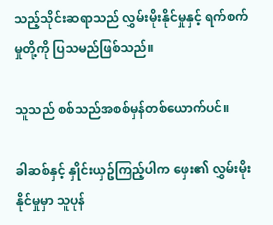သည့်သိုင်းဆရာသည် လွှမ်းမိုးနိုင်မှုနှင့် ရက်စက်မှုတို့ကို ပြသမည်ဖြစ်သည်။

သူသည် စစ်သည်အစစ်မှန်တစ်ယောက်ပင်။

ခါဆစ်နှင့် နှိုင်းယှဥ်ကြည့်ပါက ဖှေး၏ လွှမ်းမိုးနိုင်မှုမှာ သူပုန်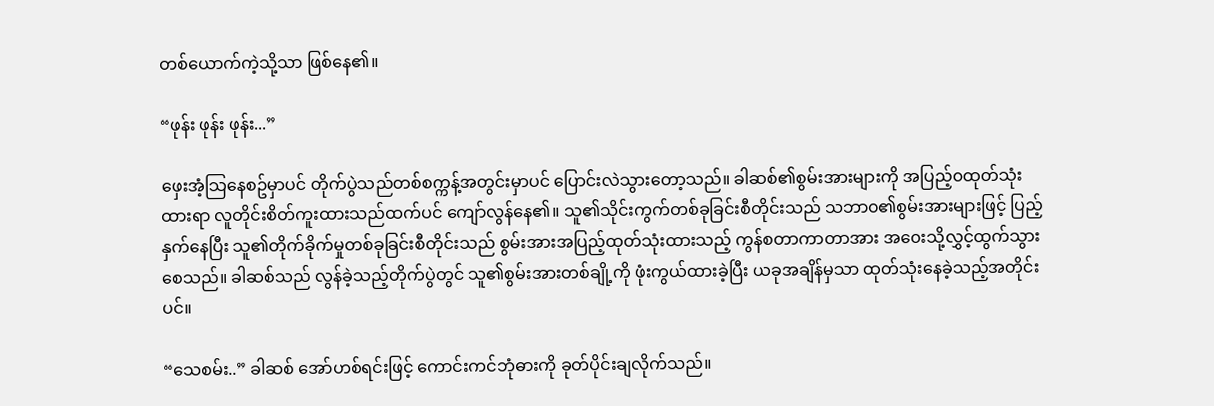တစ်ယောက်ကဲ့သို့သာ ဖြစ်နေ၏။

“ဖုန်း ဖုန်း ဖုန်း...”

ဖှေးအံ့သြနေစဥ်မှာပင် တိုက်ပွဲသည်တစ်စက္ကန့်အတွင်းမှာပင် ပြောင်းလဲသွားတော့သည်။ ခါဆစ်၏စွမ်းအားများကို အပြည့်၀ထုတ်သုံးထားရာ လူတိုင်းစိတ်ကူးထားသည်ထက်ပင် ကျော်လွန်နေ၏။ သူ၏သိုင်းကွက်တစ်ခုခြင်းစီတိုင်းသည် သဘာ၀၏စွမ်းအားများဖြင့် ပြည့်နှက်နေပြီး သူ၏တိုက်ခိုက်မှုတစ်ခုခြင်းစီတိုင်းသည် စွမ်းအားအပြည့်ထုတ်သုံးထားသည့် ကွန်စတာကာတာအား အ၀ေးသို့လွှင့်ထွက်သွားစေသည်။ ခါဆစ်သည် လွန်ခဲ့သည့်တိုက်ပွဲတွင် သူ၏စွမ်းအားတစ်ချို့ကို ဖုံးကွယ်ထားခဲ့ပြီး ယခုအချိန်မှသာ ထုတ်သုံးနေခဲ့သည့်အတိုင်းပင်။

“သေစမ်း..” ခါဆစ် အော်ဟစ်ရင်းဖြင့် ကောင်းကင်ဘုံဓားကို ခုတ်ပိုင်းချလိုက်သည်။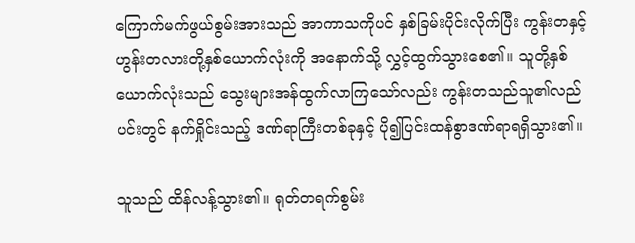ကြောက်မက်ဖွယ်စွမ်းအားသည် အာကာသကိုပင် နှစ်ခြမ်းပိုင်းလိုက်ပြီး ကွန်းတနှင့် ဟွန်းတလားတို့နှစ်ယောက်လုံးကို အနောက်သို့ လွှင့်ထွက်သွားစေ၏။ သူတို့နှစ်ယောက်လုံးသည် သွေးများအန်ထွက်လာကြသော်လည်း ကွန်းတသည်သူ၏လည်ပင်းတွင် နက်ရှိုင်းသည့် ဒဏ်ရာကြီးတစ်ခုနှင့် ပို၍ပြင်းထန်စွာဒဏ်ရာရရှိသွား၏။

သူသည် ထိန်လန့်သွား၏။ ရုတ်တရက်စွမ်း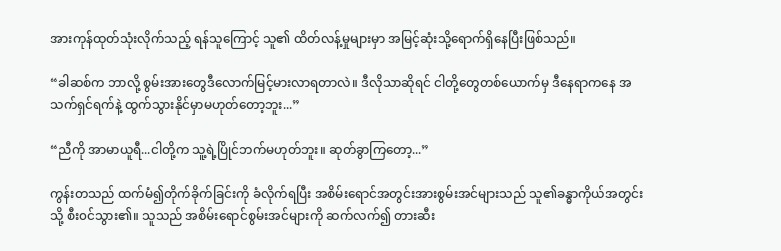အားကုန်ထုတ်သုံးလိုက်သည့် ရန်သူကြောင့် သူ၏ ထိတ်လန့်မှုများမှာ အမြင့်ဆုံးသို့ရောက်ရှိနေပြီးဖြစ်သည်။

“ခါဆစ်က ဘာလို့ စွမ်းအားတွေဒီလောက်မြင့်မားလာရတာလဲ။ ဒီလိုသာဆိုရင် ငါတို့တွေတစ်ယောက်မှ ဒီနေရာကနေ အသက်ရှင်ရက်နဲ့ ထွက်သွားနိုင်မှာမဟုတ်တော့ဘူး...”

“ညီကို အာမာယူရီ...ငါတို့က သူ့ရဲ့ပြိုင်ဘက်မဟုတ်ဘူး။ ဆုတ်ခွာကြတော့...”

ကွန်းတသည် ထက်မံ၍တိုက်ခိုက်ခြင်းကို ခံလိုက်ရပြီး အစိမ်းရောင်အတွင်းအားစွမ်းအင်များသည် သူ၏ခန္ဓာကိုယ်အတွင်းသို့ စီး၀င်သွား၏။ သူသည် အစိမ်းရောင်စွမ်းအင်များကို ဆက်လက်၍ တားဆီး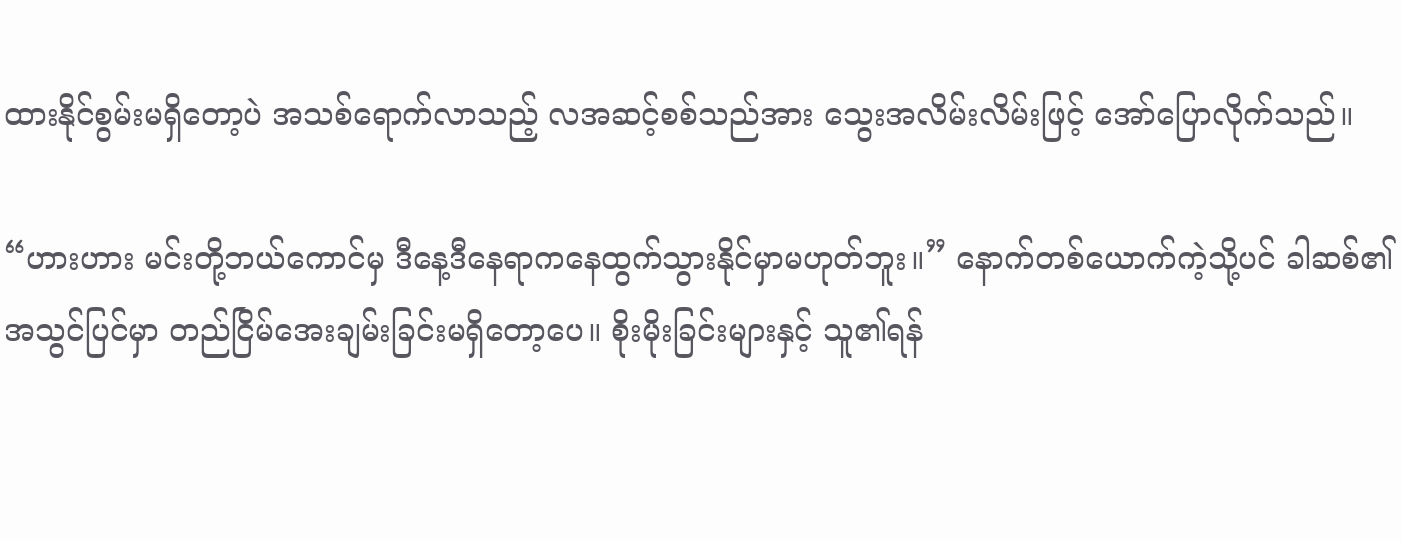ထားနိုင်စွမ်းမရှိတော့ပဲ အသစ်ရောက်လာသည့် လအဆင့်စစ်သည်အား သွေးအလိမ်းလိမ်းဖြင့် အော်ပြောလိုက်သည်။

“ဟားဟား မင်းတို့ဘယ်ကောင်မှ ဒီနေ့ဒီနေရာကနေထွက်သွားနိုင်မှာမဟုတ်ဘူး။” နောက်တစ်ယောက်ကဲ့သို့ပင် ခါဆစ်၏အသွင်ပြင်မှာ တည်ငြိမ်အေးချမ်းခြင်းမရှိတော့ပေ။ စိုးမိုးခြင်းများနှင့် သူ၏ရန်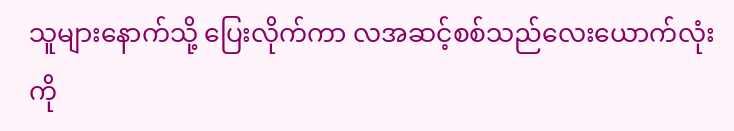သူများနောက်သို့ ပြေးလိုက်ကာ လအဆင့်စစ်သည်လေးယောက်လုံးကို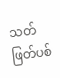သတ်ဖြတ်ပစ်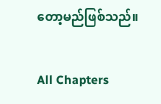တော့မည်ဖြစ်သည်။

All Chapters